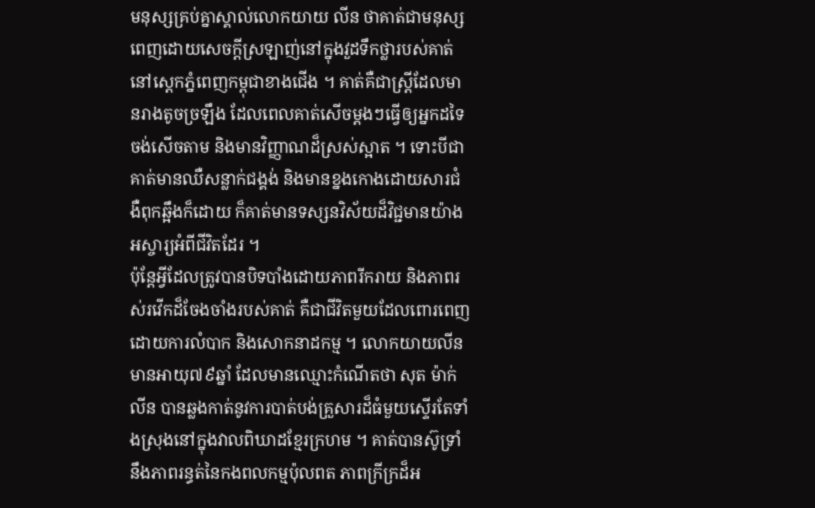មនុស្សគ្រប់គ្នាស្គាល់លោកយាយ លីន ថាគាត់ជាមនុស្សពេញដោយសេចក្តីស្រឡាញ់នៅក្នុងវួដទឹកថ្លារបស់គាត់ នៅស្តេកភ្នំពេញកម្ពុជាខាងជើង ។ គាត់គឺជាស្ត្រីដែលមានរាងតូចច្រឡឹង ដែលពេលគាត់សើចម្តងៗធ្វើឲ្យអ្នកដទៃចង់សើចតាម និងមានវិញ្ញាណដ៏ស្រស់ស្អាត ។ ទោះបីជាគាត់មានឈឺសន្លាក់ជង្គង់ និងមានខ្នងកោងដោយសារជំងឺពុកឆ្អឹងក៏ដោយ ក៏គាត់មានទស្សនវិស័យដ៏វិជ្ជមានយ៉ាងអស្ចារ្យអំពីជីវិតដែរ ។
ប៉ុន្តែអ្វីដែលត្រូវបានបិទបាំងដោយភាពរីករាយ និងភាពរស់រវើកដ៏ចែងចាំងរបស់គាត់ គឺជាជីវិតមួយដែលពោរពេញដោយការលំបាក និងសោកនាដកម្ម ។ លោកយាយលីនមានអាយុ៧៩ឆ្នាំ ដែលមានឈ្មោះកំណើតថា សុត ម៉ាក់លីន បានឆ្លងកាត់នូវការបាត់បង់គ្រួសារដ៏ធំមួយស្ទើរតែទាំងស្រុងនៅក្នុងវាលពិឃាដខ្មែរក្រហម ។ គាត់បានស៊ូទ្រាំនឹងភាពរន្ធត់នៃកងពលកម្មប៉ុលពត ភាពក្រីក្រដ៏អ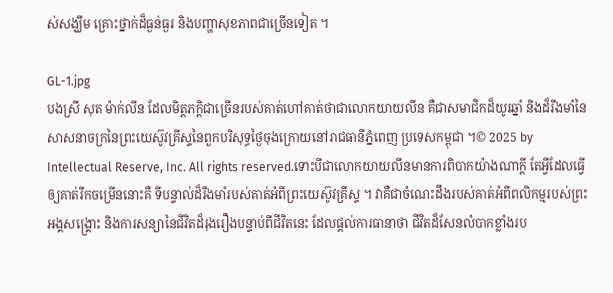ស់សង្ឃឹម គ្រោះថ្នាក់ដ៏ធ្ងន់ធ្ងរ និងបញ្ហាសុខភាពជាច្រើនទៀត ។

GL-1.jpg
បងស្រី សុត ម៉ាក់លីន ដែលមិត្តភក្តិជាច្រើនរបស់គាត់ហៅគាត់ថាជាលោកយាយលីន គឺជាសមាជិកដ៏យូរឆ្នាំ និងដ៏រឹងមាំនៃសាសនាចក្រនៃព្រះយេស៊ូវគ្រីស្ទនៃពួកបរិសុទ្ធថ្ងៃចុងក្រោយនៅរាជធានីភ្នំពេញ ប្រទេសកម្ពុជា ។© 2025 by Intellectual Reserve, Inc. All rights reserved.ទោះបីជាលោកយាយលីនមានការពិបាកយ៉ាងណាក្ដី តែអ្វីដែលធ្វើឲ្យគាត់រីកចម្រើននោះគឺ ទីបន្ទាល់ដ៏រឹងមាំរបស់គាត់អំពីព្រះយេស៊ូវគ្រីស្ទ ។ វាគឺជាចំណេះដឹងរបស់គាត់អំពីពលិកម្មរបស់ព្រះអង្គសង្គ្រោះ និងការសន្យានៃជីវិតដ៏រុងរឿងបន្ទាប់ពីជីវិតនេះ ដែលផ្តល់ការធានាថា ជីវិតដ៏សែនលំបាកខ្លាំងរប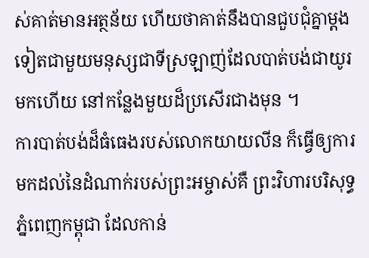ស់គាត់មានអត្ថន័យ ហើយថាគាត់នឹងបានជួបជុំគ្នាម្ដងទៀតជាមួយមនុស្សជាទីស្រឡាញ់ដែលបាត់បង់ជាយូរមកហើយ នៅកន្លែងមួយដ៏ប្រសើរជាងមុន ។
ការបាត់បង់ដ៏ធំធេងរបស់លោកយាយលីន ក៏ធ្វើឲ្យការមកដល់នៃដំណាក់របស់ព្រះអម្ចាស់គឺ ព្រះវិហារបរិសុទ្ធភ្នំពេញកម្ពុជា ដែលកាន់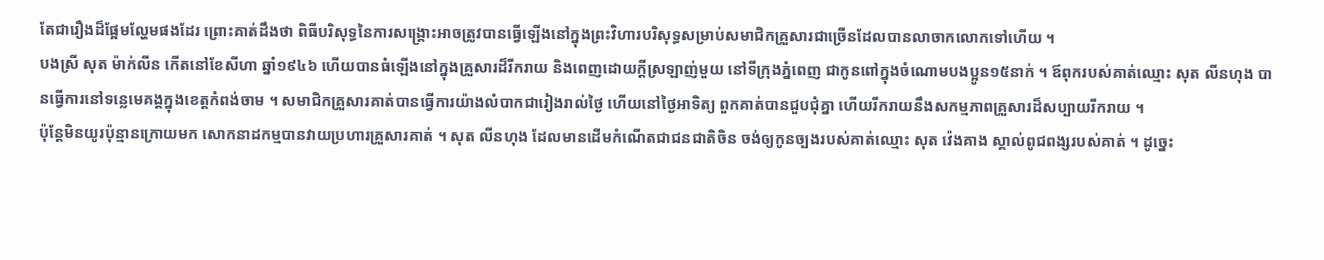តែជារឿងដ៏ផ្អែមល្ហែមផងដែរ ព្រោះគាត់ដឹងថា ពិធីបរិសុទ្ធនៃការសង្គ្រោះអាចត្រូវបានធ្វើឡើងនៅក្នុងព្រះវិហារបរិសុទ្ធសម្រាប់សមាជិកគ្រួសារជាច្រើនដែលបានលាចាកលោកទៅហើយ ។
បងស្រី សុត ម៉ាក់លីន កើតនៅខែសីហា ឆ្នាំ១៩៤៦ ហើយបានធំឡើងនៅក្នុងគ្រួសារដ៏រីករាយ និងពេញដោយក្ដីស្រឡាញ់មួយ នៅទីក្រុងភ្នំពេញ ជាកូនពៅក្នុងចំណោមបងប្អូន១៥នាក់ ។ ឪពុករបស់គាត់ឈ្មោះ សុត លីនហុង បានធ្វើការនៅទន្លេមេគង្គក្នុងខេត្តកំពង់ចាម ។ សមាជិកគ្រួសារគាត់បានធ្វើការយ៉ាងលំបាកជារៀងរាល់ថ្ងៃ ហើយនៅថ្ងៃអាទិត្យ ពួកគាត់បានជួបជុំគ្នា ហើយរីករាយនឹងសកម្មភាពគ្រួសារដ៏សប្បាយរីករាយ ។
ប៉ុន្តែមិនយូរប៉ុន្មានក្រោយមក សោកនាដកម្មបានវាយប្រហារគ្រួសារគាត់ ។ សុត លីនហុង ដែលមានដើមកំណើតជាជនជាតិចិន ចង់ឲ្យកូនច្បងរបស់គាត់ឈ្មោះ សុត វ៉េងគាង ស្គាល់ពូជពង្សរបស់គាត់ ។ ដូច្នេះ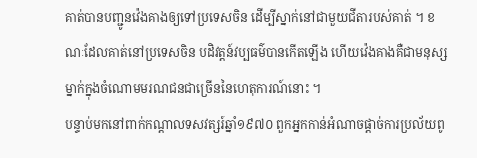គាត់បានបញ្ជូនវ៉េងគាងឲ្យទៅប្រទេសចិន ដើម្បីស្នាក់នៅជាមួយជីតារបស់គាត់ ។ ខណៈដែលគាត់នៅប្រទេសចិន បដិវត្តន៍វប្បធម៌បានកើតឡើង ហើយវ៉េងគាងគឺជាមនុស្សម្នាក់ក្នុងចំណោមមរណជនជាច្រើននៃហេតុការណ៍នោះ ។
បន្ទាប់មកនៅពាក់កណ្តាលទសវត្សរ៍ឆ្នាំ១៩៧០ ពួកអ្នកកាន់អំណាចផ្ដាច់ការប្រល័យពូ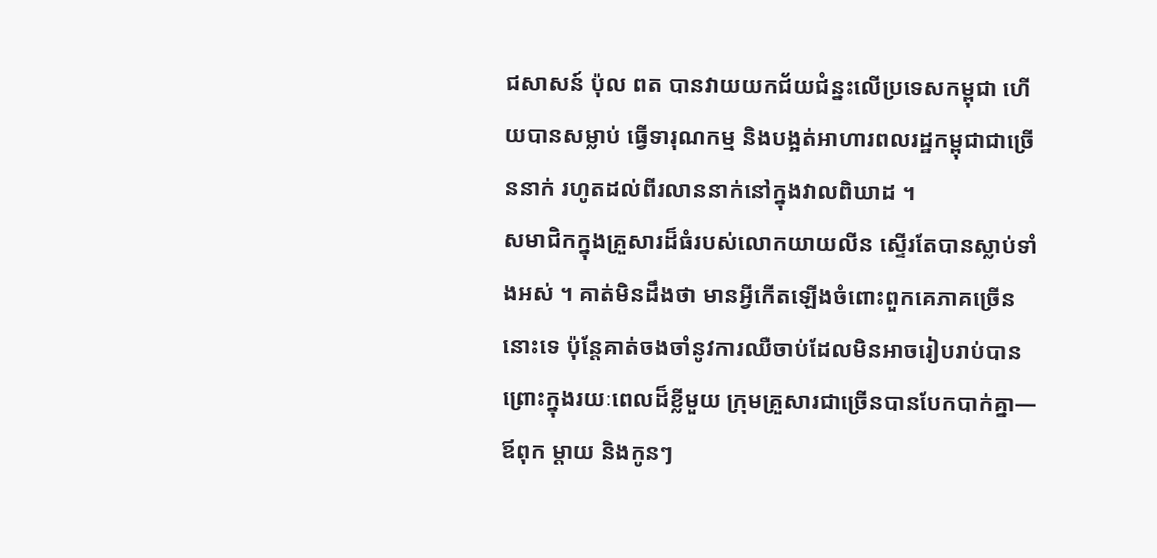ជសាសន៍ ប៉ុល ពត បានវាយយកជ័យជំន្នះលើប្រទេសកម្ពុជា ហើយបានសម្លាប់ ធ្វើទារុណកម្ម និងបង្អត់អាហារពលរដ្ឋកម្ពុជាជាច្រើននាក់ រហូតដល់ពីរលាននាក់នៅក្នុងវាលពិឃាដ ។
សមាជិកក្នុងគ្រួសារដ៏ធំរបស់លោកយាយលីន ស្ទើរតែបានស្លាប់ទាំងអស់ ។ គាត់មិនដឹងថា មានអ្វីកើតឡើងចំពោះពួកគេភាគច្រើននោះទេ ប៉ុន្តែគាត់ចងចាំនូវការឈឺចាប់ដែលមិនអាចរៀបរាប់បាន ព្រោះក្នុងរយៈពេលដ៏ខ្លីមួយ ក្រុមគ្រួសារជាច្រើនបានបែកបាក់គ្នា—ឪពុក ម្តាយ និងកូនៗ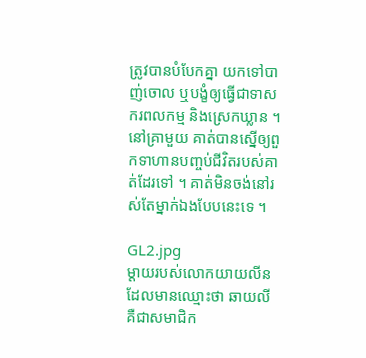ត្រូវបានបំបែកគ្នា យកទៅបាញ់ចោល ឬបង្ខំឲ្យធ្វើជាទាសករពលកម្ម និងស្រេកឃ្លាន ។ នៅគ្រាមួយ គាត់បានស្នើឲ្យពួកទាហានបញ្ចប់ជីវិតរបស់គាត់ដែរទៅ ។ គាត់មិនចង់នៅរស់តែម្នាក់ឯងបែបនេះទេ ។

GL2.jpg
ម្តាយរបស់លោកយាយលីន ដែលមានឈ្មោះថា ឆាយលី គឺជាសមាជិក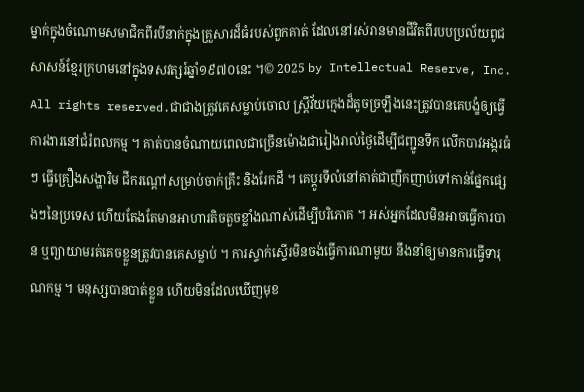ម្នាក់ក្នុងចំណោមសមាជិកពីរបីនាក់ក្នុងគ្រួសារដ៏ធំរបស់ពួកគាត់ ដែលនៅរស់រានមានជីវិតពីរបបប្រល័យពូជសាសន៍ខ្មែរក្រហមនៅក្នុងទសវត្សរ៍ឆ្នាំ១៩៧០នេះ ។© 2025 by Intellectual Reserve, Inc. All rights reserved.ជាជាងត្រូវគេសម្លាប់ចោល ស្ត្រីវ័យក្មេងដ៏តូចច្រឡឹងនេះត្រូវបានគេបង្ខំឲ្យធ្វើការងារនៅជំរំពលកម្ម ។ គាត់បានចំណាយពេលជាច្រើនម៉ោងជារៀងរាល់ថ្ងៃដើម្បីជញ្ជូនទឹក លើកបាវអង្ករធំៗ ធ្វើគ្រឿងសង្ហារិម ជីករណ្ដៅសម្រាប់ចាក់គ្រឹះ និងរែកដី ។ គេប្តូរទីលំនៅគាត់ជាញឹកញាប់ទៅកាន់ផ្នែកផ្សេងៗនៃប្រទេស ហើយតែងតែមានអាហារតិចតួចខ្លាំងណាស់ដើម្បីបរិភោគ ។ អស់អ្នកដែលមិនអាចធ្វើការបាន ឬព្យាយាមរត់គេចខ្លួនត្រូវបានគេសម្លាប់ ។ ការស្ទាក់ស្ទើរមិនចង់ធ្វើការណាមួយ នឹងនាំឲ្យមានការធ្វើទារុណកម្ម ។ មនុស្សបានបាត់ខ្លួន ហើយមិនដែលឃើញមុខ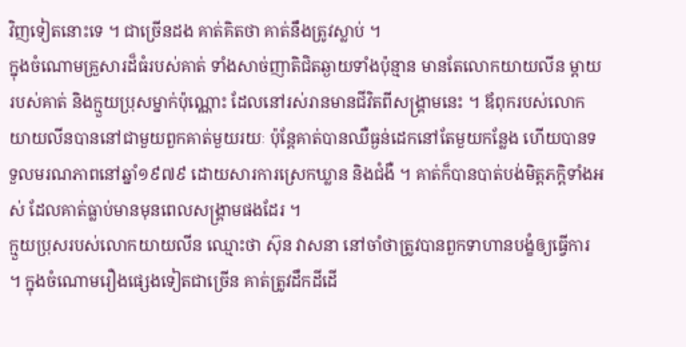វិញទៀតនោះទេ ។ ជាច្រើនដង គាត់គិតថា គាត់នឹងត្រូវស្លាប់ ។
ក្នុងចំណោមគ្រួសារដ៏ធំរបស់គាត់ ទាំងសាច់ញាតិជិតឆ្ងាយទាំងប៉ុន្មាន មានតែលោកយាយលីន ម្តាយរបស់គាត់ និងក្មួយប្រុសម្នាក់ប៉ុណ្ណោះ ដែលនៅរស់រានមានជីវិតពីសង្គ្រាមនេះ ។ ឪពុករបស់លោកយាយលីនបាននៅជាមួយពួកគាត់មួយរយៈ ប៉ុន្តែគាត់បានឈឺធ្ងន់ដេកនៅតែមួយកន្លែង ហើយបានទទួលមរណភាពនៅឆ្នាំ១៩៧៩ ដោយសារការស្រេកឃ្លាន និងជំងឺ ។ គាត់ក៏បានបាត់បង់មិត្តភក្តិទាំងអស់ ដែលគាត់ធ្លាប់មានមុនពេលសង្គ្រាមផងដែរ ។
ក្មួយប្រុសរបស់លោកយាយលីន ឈ្មោះថា ស៊ុន វាសនា នៅចាំថាត្រូវបានពួកទាហានបង្ខំឲ្យធ្វើការ ។ ក្នុងចំណោមរឿងផ្សេងទៀតជាច្រើន គាត់ត្រូវដឹកដីដើ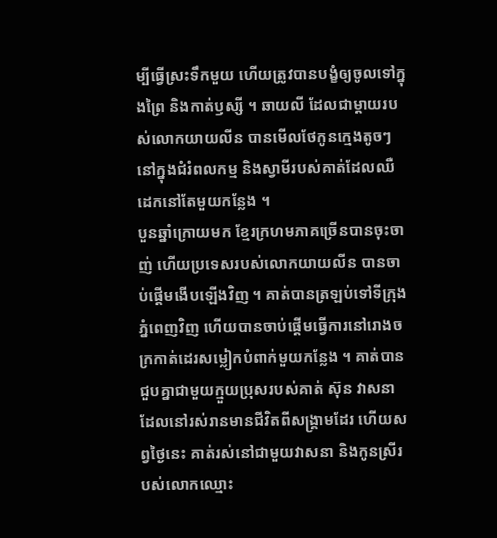ម្បីធ្វើស្រះទឹកមួយ ហើយត្រូវបានបង្ខំឲ្យចូលទៅក្នុងព្រៃ និងកាត់ឫស្សី ។ ឆាយលី ដែលជាម្តាយរបស់លោកយាយលីន បានមើលថែកូនក្មេងតូចៗនៅក្នុងជំរំពលកម្ម និងស្វាមីរបស់គាត់ដែលឈឺដេកនៅតែមួយកន្លែង ។
បួនឆ្នាំក្រោយមក ខ្មែរក្រហមភាគច្រើនបានចុះចាញ់ ហើយប្រទេសរបស់លោកយាយលីន បានចាប់ផ្តើមងើបឡើងវិញ ។ គាត់បានត្រឡប់ទៅទីក្រុងភ្នំពេញវិញ ហើយបានចាប់ផ្តើមធ្វើការនៅរោងចក្រកាត់ដេរសម្លៀកបំពាក់មួយកន្លែង ។ គាត់បានជួបគ្នាជាមួយក្មួយប្រុសរបស់គាត់ ស៊ុន វាសនា ដែលនៅរស់រានមានជីវិតពីសង្គ្រាមដែរ ហើយសព្វថ្ងៃនេះ គាត់រស់នៅជាមួយវាសនា និងកូនស្រីរបស់លោកឈ្មោះ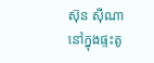ស៊ុន ស៊ីណា នៅក្នុងផ្ទះតូ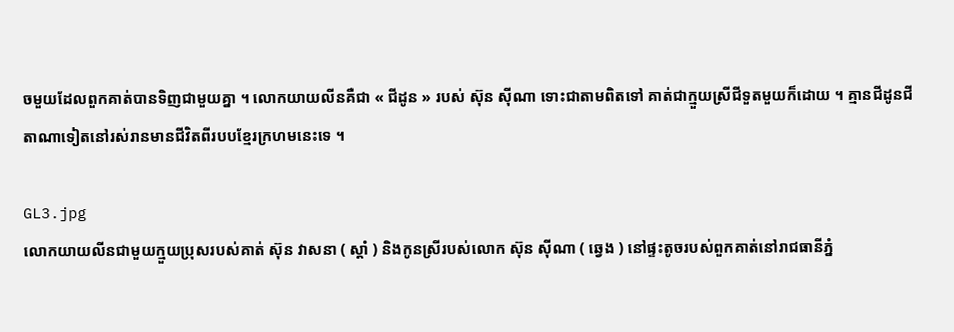ចមួយដែលពួកគាត់បានទិញជាមួយគ្នា ។ លោកយាយលីនគឺជា « ជីដូន » របស់ ស៊ុន ស៊ីណា ទោះជាតាមពិតទៅ គាត់ជាក្មួយស្រីជីទួតមួយក៏ដោយ ។ គ្មានជីដូនជីតាណាទៀតនៅរស់រានមានជីវិតពីរបបខ្មែរក្រហមនេះទេ ។

GL3.jpg
លោកយាយលីនជាមួយក្មួយប្រុសរបស់គាត់ ស៊ុន វាសនា ( ស្តាំ ) និងកូនស្រីរបស់លោក ស៊ុន ស៊ីណា ( ឆ្វេង ) នៅផ្ទះតូចរបស់ពួកគាត់នៅរាជធានីភ្នំ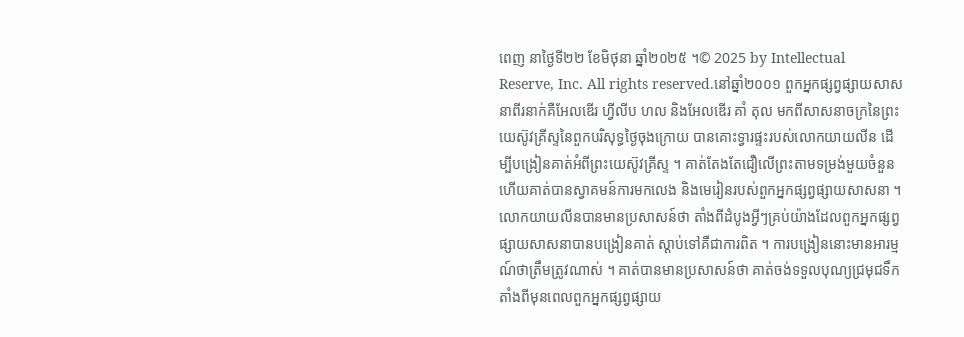ពេញ នាថ្ងៃទី២២ ខែមិថុនា ឆ្នាំ២០២៥ ។© 2025 by Intellectual Reserve, Inc. All rights reserved.នៅឆ្នាំ២០០១ ពួកអ្នកផ្សព្វផ្សាយសាសនាពីរនាក់គឺអែលឌើរ ហ្វីលីប ហល និងអែលឌើរ គាំ តុល មកពីសាសនាចក្រនៃព្រះយេស៊ូវគ្រីស្ទនៃពួកបរិសុទ្ធថ្ងៃចុងក្រោយ បានគោះទ្វារផ្ទះរបស់លោកយាយលីន ដើម្បីបង្រៀនគាត់អំពីព្រះយេស៊ូវគ្រីស្ទ ។ គាត់តែងតែជឿលើព្រះតាមទម្រង់មួយចំនួន ហើយគាត់បានស្វាគមន៍ការមកលេង និងមេរៀនរបស់ពួកអ្នកផ្សព្វផ្សាយសាសនា ។
លោកយាយលីនបានមានប្រសាសន៍ថា តាំងពីដំបូងអ្វីៗគ្រប់យ៉ាងដែលពួកអ្នកផ្សព្វផ្សាយសាសនាបានបង្រៀនគាត់ ស្ដាប់ទៅគឺជាការពិត ។ ការបង្រៀននោះមានអារម្មណ៍ថាត្រឹមត្រូវណាស់ ។ គាត់បានមានប្រសាសន៍ថា គាត់ចង់ទទួលបុណ្យជ្រមុជទឹក តាំងពីមុនពេលពួកអ្នកផ្សព្វផ្សាយ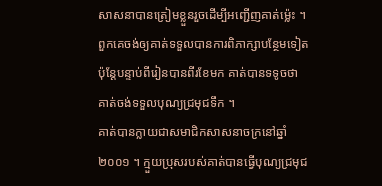សាសនាបានត្រៀមខ្លួនរួចដើម្បីអញ្ជើញគាត់ម្ល៉េះ ។ ពួកគេចង់ឲ្យគាត់ទទួលបានការពិភាក្សាបន្ថែមទៀត ប៉ុន្តែបន្ទាប់ពីរៀនបានពីរខែមក គាត់បានទទូចថា គាត់ចង់ទទួលបុណ្យជ្រមុជទឹក ។
គាត់បានក្លាយជាសមាជិកសាសនាចក្រនៅឆ្នាំ២០០១ ។ ក្មួយប្រុសរបស់គាត់បានធ្វើបុណ្យជ្រមុជ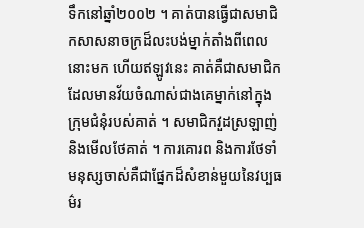ទឹកនៅឆ្នាំ២០០២ ។ គាត់បានធ្វើជាសមាជិកសាសនាចក្រដ៏លះបង់ម្នាក់តាំងពីពេលនោះមក ហើយឥឡូវនេះ គាត់គឺជាសមាជិកដែលមានវ័យចំណាស់ជាងគេម្នាក់នៅក្នុងក្រុមជំនុំរបស់គាត់ ។ សមាជិកវួដស្រឡាញ់ និងមើលថែគាត់ ។ ការគោរព និងការថែទាំមនុស្សចាស់គឺជាផ្នែកដ៏សំខាន់មួយនៃវប្បធម៌រ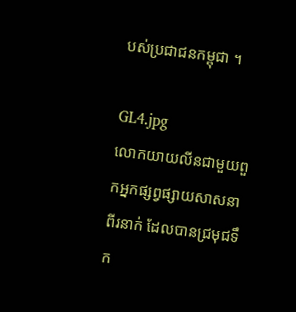បស់ប្រជាជនកម្ពុជា ។

GL4.jpg
លោកយាយលីនជាមួយពួកអ្នកផ្សព្វផ្សាយសាសនាពីរនាក់ ដែលបានជ្រមុជទឹក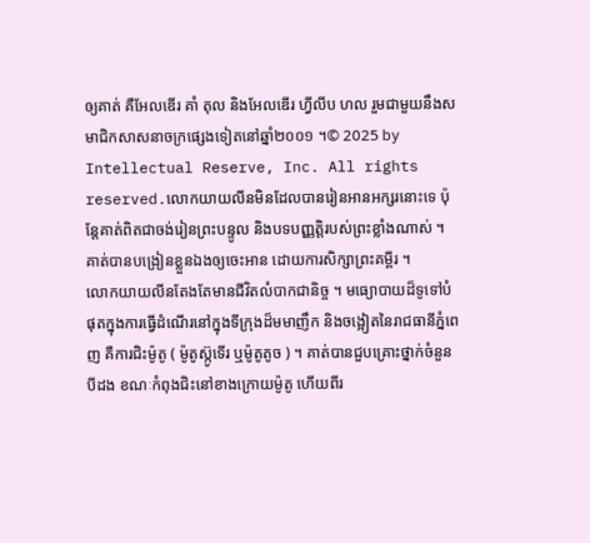ឲ្យគាត់ គឺអែលឌើរ គាំ តុល និងអែលឌើរ ហ្វីលីប ហល រួមជាមួយនឹងសមាជិកសាសនាចក្រផ្សេងទៀតនៅឆ្នាំ២០០១ ។© 2025 by Intellectual Reserve, Inc. All rights reserved.លោកយាយលីនមិនដែលបានរៀនអានអក្សរនោះទេ ប៉ុន្តែគាត់ពិតជាចង់រៀនព្រះបន្ទូល និងបទបញ្ញត្តិរបស់ព្រះខ្លាំងណាស់ ។ គាត់បានបង្រៀនខ្លួនឯងឲ្យចេះអាន ដោយការសិក្សាព្រះគម្ពីរ ។
លោកយាយលីនតែងតែមានជីវិតលំបាកជានិច្ច ។ មធ្យោបាយដ៏ទូទៅបំផុតក្នុងការធ្វើដំណើរនៅក្នុងទីក្រុងដ៏មមាញឹក និងចង្អៀតនៃរាជធានីភ្នំពេញ គឺការជិះម៉ូតូ ( ម៉ូតូស៊្កូទើរ ឬម៉ូតូតូច ) ។ គាត់បានជួបគ្រោះថ្នាក់ចំនួនបីដង ខណៈកំពុងជិះនៅខាងក្រោយម៉ូតូ ហើយពីរ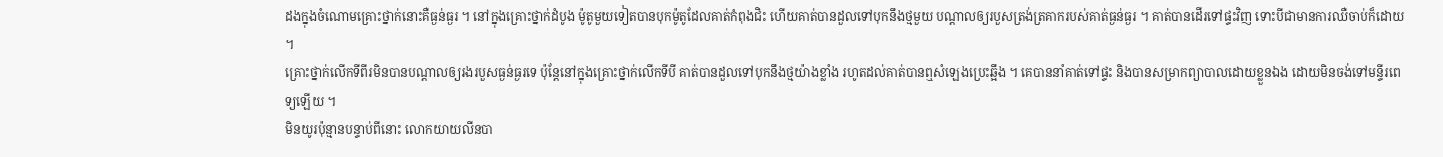ដងក្នុងចំណោមគ្រោះថ្នាក់នោះគឺធ្ងន់ធ្ងរ ។ នៅក្នុងគ្រោះថ្នាក់ដំបូង ម៉ូតូមួយទៀតបានបុកម៉ូតូដែលគាត់កំពុងជិះ ហើយគាត់បានដួលទៅបុកនឹងថ្មមួយ បណ្ដាលឲ្យរបួសត្រង់ត្រគាករបស់គាត់ធ្ងន់ធ្ងរ ។ គាត់បានដើរទៅផ្ទះវិញ ទោះបីជាមានការឈឺចាប់ក៏ដោយ ។
គ្រោះថ្នាក់លើកទីពីរមិនបានបណ្តាលឲ្យរងរបួសធ្ងន់ធ្ងរទេ ប៉ុន្តែនៅក្នុងគ្រោះថ្នាក់លើកទីបី គាត់បានដួលទៅបុកនឹងថ្មយ៉ាងខ្លាំង រហូតដល់គាត់បានឮសំឡេងប្រេះឆ្អឹង ។ គេបាននាំគាត់ទៅផ្ទះ និងបានសម្រាកព្យាបាលដោយខ្លួនឯង ដោយមិនចង់ទៅមន្ទីរពេទ្យឡើយ ។
មិនយូរប៉ុន្មានបន្ទាប់ពីនោះ លោកយាយលីនបា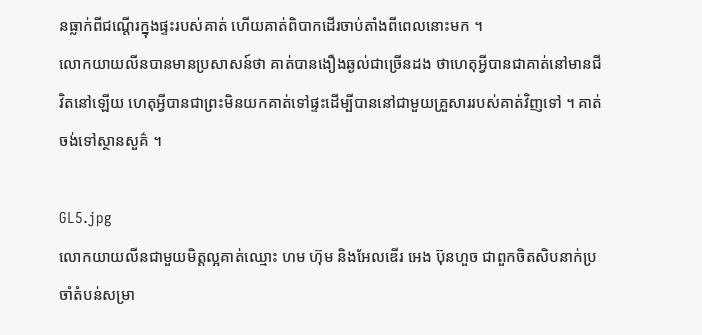នធ្លាក់ពីជណ្តើរក្នុងផ្ទះរបស់គាត់ ហើយគាត់ពិបាកដើរចាប់តាំងពីពេលនោះមក ។
លោកយាយលីនបានមានប្រសាសន៍ថា គាត់បានងឿងឆ្ងល់ជាច្រើនដង ថាហេតុអ្វីបានជាគាត់នៅមានជីវិតនៅឡើយ ហេតុអ្វីបានជាព្រះមិនយកគាត់ទៅផ្ទះដើម្បីបាននៅជាមួយគ្រួសាររបស់គាត់វិញទៅ ។ គាត់ចង់ទៅស្ថានសួគ៌ ។

GL5.jpg
លោកយាយលីនជាមួយមិត្តល្អគាត់ឈ្មោះ ហម ហ៊ុម និងអែលឌើរ អេង ប៊ុនហួច ជាពួកចិតសិបនាក់ប្រចាំតំបន់សម្រា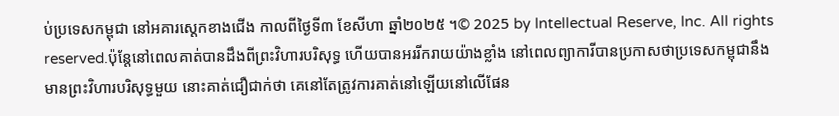ប់ប្រទេសកម្ពុជា នៅអគារស្តេកខាងជើង កាលពីថ្ងៃទី៣ ខែសីហា ឆ្នាំ២០២៥ ។© 2025 by Intellectual Reserve, Inc. All rights reserved.ប៉ុន្តែនៅពេលគាត់បានដឹងពីព្រះវិហារបរិសុទ្ធ ហើយបានអររីករាយយ៉ាងខ្លាំង នៅពេលព្យាការីបានប្រកាសថាប្រទេសកម្ពុជានឹងមានព្រះវិហារបរិសុទ្ធមួយ នោះគាត់ជឿជាក់ថា គេនៅតែត្រូវការគាត់នៅឡើយនៅលើផែន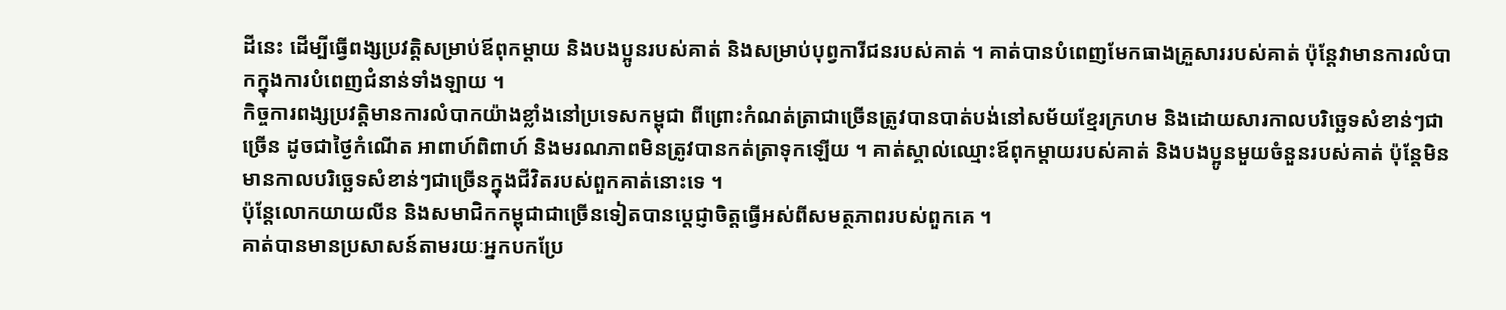ដីនេះ ដើម្បីធ្វើពង្សប្រវត្តិសម្រាប់ឪពុកម្តាយ និងបងប្អូនរបស់គាត់ និងសម្រាប់បុព្វការីជនរបស់គាត់ ។ គាត់បានបំពេញមែកធាងគ្រួសាររបស់គាត់ ប៉ុន្តែវាមានការលំបាកក្នុងការបំពេញជំនាន់ទាំងឡាយ ។
កិច្ចការពង្សប្រវត្តិមានការលំបាកយ៉ាងខ្លាំងនៅប្រទេសកម្ពុជា ពីព្រោះកំណត់ត្រាជាច្រើនត្រូវបានបាត់បង់នៅសម័យខ្មែរក្រហម និងដោយសារកាលបរិច្ឆេទសំខាន់ៗជាច្រើន ដូចជាថ្ងៃកំណើត អាពាហ៍ពិពាហ៍ និងមរណភាពមិនត្រូវបានកត់ត្រាទុកឡើយ ។ គាត់ស្គាល់ឈ្មោះឪពុកម្តាយរបស់គាត់ និងបងប្អូនមួយចំនួនរបស់គាត់ ប៉ុន្តែមិនមានកាលបរិច្ឆេទសំខាន់ៗជាច្រើនក្នុងជីវិតរបស់ពួកគាត់នោះទេ ។
ប៉ុន្ដែលោកយាយលីន និងសមាជិកកម្ពុជាជាច្រើនទៀតបានប្តេជ្ញាចិត្តធ្វើអស់ពីសមត្ថភាពរបស់ពួកគេ ។
គាត់បានមានប្រសាសន៍តាមរយៈអ្នកបកប្រែ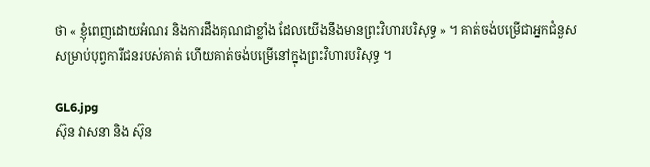ថា « ខ្ញុំពេញដោយអំណរ និងការដឹងគុណជាខ្លាំង ដែលយើងនឹងមានព្រះវិហារបរិសុទ្ធ » ។ គាត់ចង់បម្រើជាអ្នកជំនួសសម្រាប់បុព្វការីជនរបស់គាត់ ហើយគាត់ចង់បម្រើនៅក្នុងព្រះវិហារបរិសុទ្ធ ។

GL6.jpg
ស៊ុន វាសនា និង ស៊ុន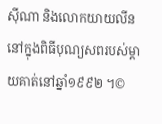ស៊ីណា និងលោកយាយលីន នៅក្នុងពិធីបុណ្យសពរបស់ម្តាយគាត់នៅឆ្នាំ១៩៩២ ។©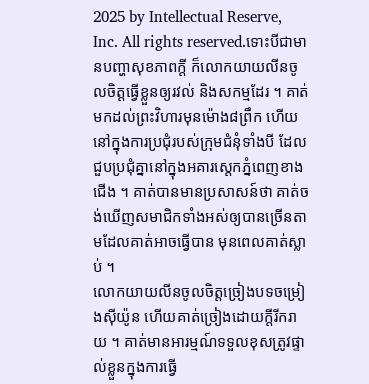2025 by Intellectual Reserve, Inc. All rights reserved.ទោះបីជាមានបញ្ហាសុខភាពក្តី ក៏លោកយាយលីនចូលចិត្តធ្វើខ្លួនឲ្យរវល់ និងសកម្មដែរ ។ គាត់មកដល់ព្រះវិហារមុនម៉ោង៨ព្រឹក ហើយនៅក្នុងការប្រជុំរបស់ក្រុមជំនុំទាំងបី ដែលជួបប្រជុំគ្នានៅក្នុងអគារស្តេកភ្នំពេញខាងជើង ។ គាត់បានមានប្រសាសន៍ថា គាត់ចង់ឃើញសមាជិកទាំងអស់ឲ្យបានច្រើនតាមដែលគាត់អាចធ្វើបាន មុនពេលគាត់ស្លាប់ ។
លោកយាយលីនចូលចិត្តច្រៀងបទចម្រៀងស៊ីយ៉ូន ហើយគាត់ច្រៀងដោយក្តីរីករាយ ។ គាត់មានអារម្មណ៍ទទួលខុសត្រូវផ្ទាល់ខ្លួនក្នុងការធ្វើ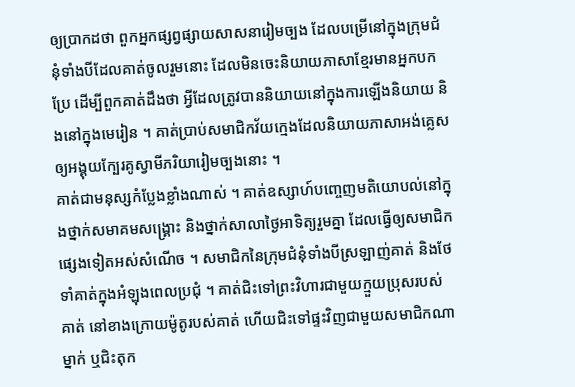ឲ្យប្រាកដថា ពួកអ្នកផ្សព្វផ្សាយសាសនារៀមច្បង ដែលបម្រើនៅក្នុងក្រុមជំនុំទាំងបីដែលគាត់ចូលរួមនោះ ដែលមិនចេះនិយាយភាសាខ្មែរមានអ្នកបកប្រែ ដើម្បីពួកគាត់ដឹងថា អ្វីដែលត្រូវបាននិយាយនៅក្នុងការឡើងនិយាយ និងនៅក្នុងមេរៀន ។ គាត់ប្រាប់សមាជិកវ័យក្មេងដែលនិយាយភាសាអង់គ្លេស ឲ្យអង្គុយក្បែរគូស្វាមីភរិយារៀមច្បងនោះ ។
គាត់ជាមនុស្សកំប្លែងខ្លាំងណាស់ ។ គាត់ឧស្សាហ៍បញ្ចេញមតិយោបល់នៅក្នុងថ្នាក់សមាគមសង្គ្រោះ និងថ្នាក់សាលាថ្ងៃអាទិត្យរួមគ្នា ដែលធ្វើឲ្យសមាជិកផ្សេងទៀតអស់សំណើច ។ សមាជិកនៃក្រុមជំនុំទាំងបីស្រឡាញ់គាត់ និងថែទាំគាត់ក្នុងអំឡុងពេលប្រជុំ ។ គាត់ជិះទៅព្រះវិហារជាមួយក្មួយប្រុសរបស់គាត់ នៅខាងក្រោយម៉ូតូរបស់គាត់ ហើយជិះទៅផ្ទះវិញជាមួយសមាជិកណាម្នាក់ ឬជិះតុក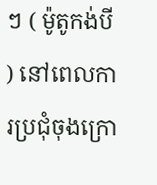ៗ ( ម៉ូតូកង់បី ) នៅពេលការប្រជុំចុងក្រោ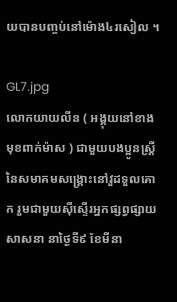យបានបញ្ចប់នៅម៉ោង៤រសៀល ។

GL7.jpg
លោកយាយលីន ( អង្គុយនៅខាងមុខពាក់ម៉ាស ) ជាមួយបងប្អូនស្រី្ដនៃសមាគមសង្គ្រោះនៅវួដទួលគោក រួមជាមួយស៊ីស្ទើរអ្នកផ្សព្វផ្សាយសាសនា នាថ្ងៃទី៩ ខែមីនា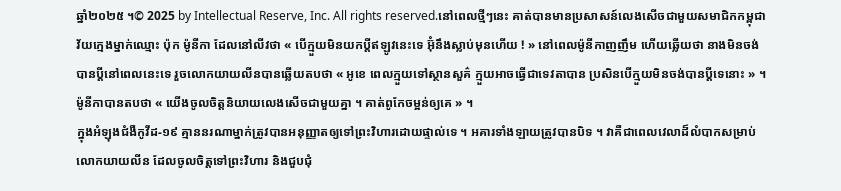ឆ្នាំ២០២៥ ។© 2025 by Intellectual Reserve, Inc. All rights reserved.នៅពេលថ្មីៗនេះ គាត់បានមានប្រសាសន៍លេងសើចជាមួយសមាជិកកម្ពុជាវ័យក្មេងម្នាក់ឈ្មោះ ប៉ុក ម៉ូនីកា ដែលនៅលីវថា « បើក្មួយមិនយកប្ដីឥឡូវនេះទេ អ៊ុំនឹងស្លាប់មុនហើយ ! » នៅពេលម៉ូនីកាញញឹម ហើយឆ្លើយថា នាងមិនចង់បានប្តីនៅពេលនេះទេ រួចលោកយាយលីនបានឆ្លើយតបថា « អូខេ ពេលក្មួយទៅស្ថានសួគ៌ ក្មួយអាចធ្វើជាទេវតាបាន ប្រសិនបើក្មួយមិនចង់បានប្ដីទេនោះ » ។ ម៉ូនីកាបានតបថា « យើងចូលចិត្តនិយាយលេងសើចជាមួយគ្នា ។ គាត់ពូកែចម្អន់ឲ្យគេ » ។
ក្នុងអំឡុងជំងឺកូវីដ-១៩ គ្មាននរណាម្នាក់ត្រូវបានអនុញ្ញាតឲ្យទៅព្រះវិហារដោយផ្ទាល់ទេ ។ អគារទាំងឡាយត្រូវបានបិទ ។ វាគឺជាពេលវេលាដ៏លំបាកសម្រាប់លោកយាយលីន ដែលចូលចិត្តទៅព្រះវិហារ និងជួបជុំ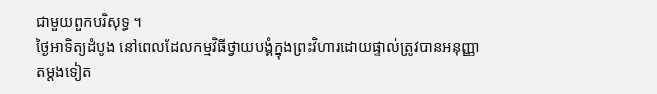ជាមួយពួកបរិសុទ្ធ ។
ថ្ងៃអាទិត្យដំបូង នៅពេលដែលកម្មវិធីថ្វាយបង្គំក្នុងព្រះវិហារដោយផ្ទាល់ត្រូវបានអនុញ្ញាតម្តងទៀត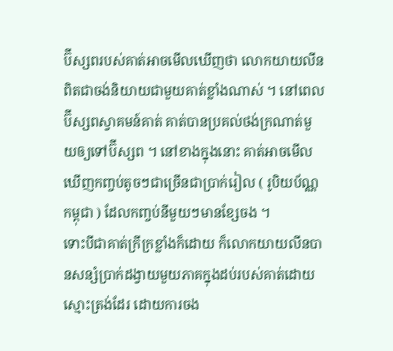ប៊ីស្សពរបស់គាត់អាចមើលឃើញថា លោកយាយលីនពិតជាចង់និយាយជាមួយគាត់ខ្លាំងណាស់ ។ នៅពេលប៊ីស្សពស្វាគមន៍គាត់ គាត់បានប្រគល់ថង់ក្រណាត់មួយឲ្យទៅប៊ីស្សព ។ នៅខាងក្នុងនោះ គាត់អាចមើលឃើញកញ្ចប់តូចៗជាច្រើនជាប្រាក់រៀល ( រូបិយប័ណ្ណកម្ពុជា ) ដែលកញ្ចប់នីមួយៗមានខ្សែចង ។
ទោះបីជាគាត់ក្រីក្រខ្លាំងក៏ដោយ ក៏លោកយាយលីនបានសន្សំប្រាក់ដង្វាយមួយភាគក្នុងដប់របស់គាត់ដោយស្មោះត្រង់ដែរ ដោយការចង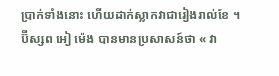ប្រាក់ទាំងនោះ ហើយដាក់ស្លាកវាជារៀងរាល់ខែ ។
ប៊ីស្សព អៀ ម៉េង បានមានប្រសាសន៍ថា « វា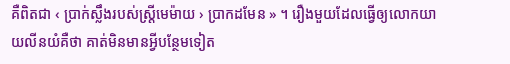គឺពិតជា ‹ ប្រាក់ស្លឹងរបស់ស្ដ្រីមេម៉ាយ › ប្រាកដមែន » ។ រឿងមួយដែលធ្វើឲ្យលោកយាយលីនយំគឺថា គាត់មិនមានអ្វីបន្ថែមទៀត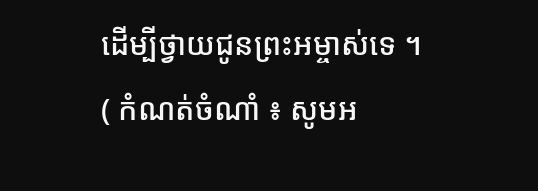ដើម្បីថ្វាយជូនព្រះអម្ចាស់ទេ ។
( កំណត់ចំណាំ ៖ សូមអ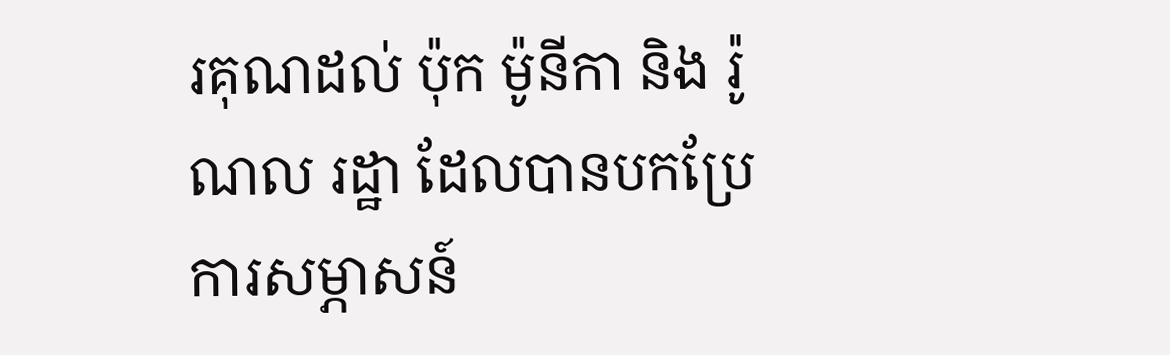រគុណដល់ ប៉ុក ម៉ូនីកា និង រ៉ូណល រដ្ឋា ដែលបានបកប្រែការសម្ភាសន៍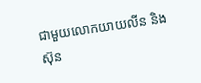ជាមួយលោកយាយលីន និង ស៊ុន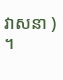វាសនា ) ។